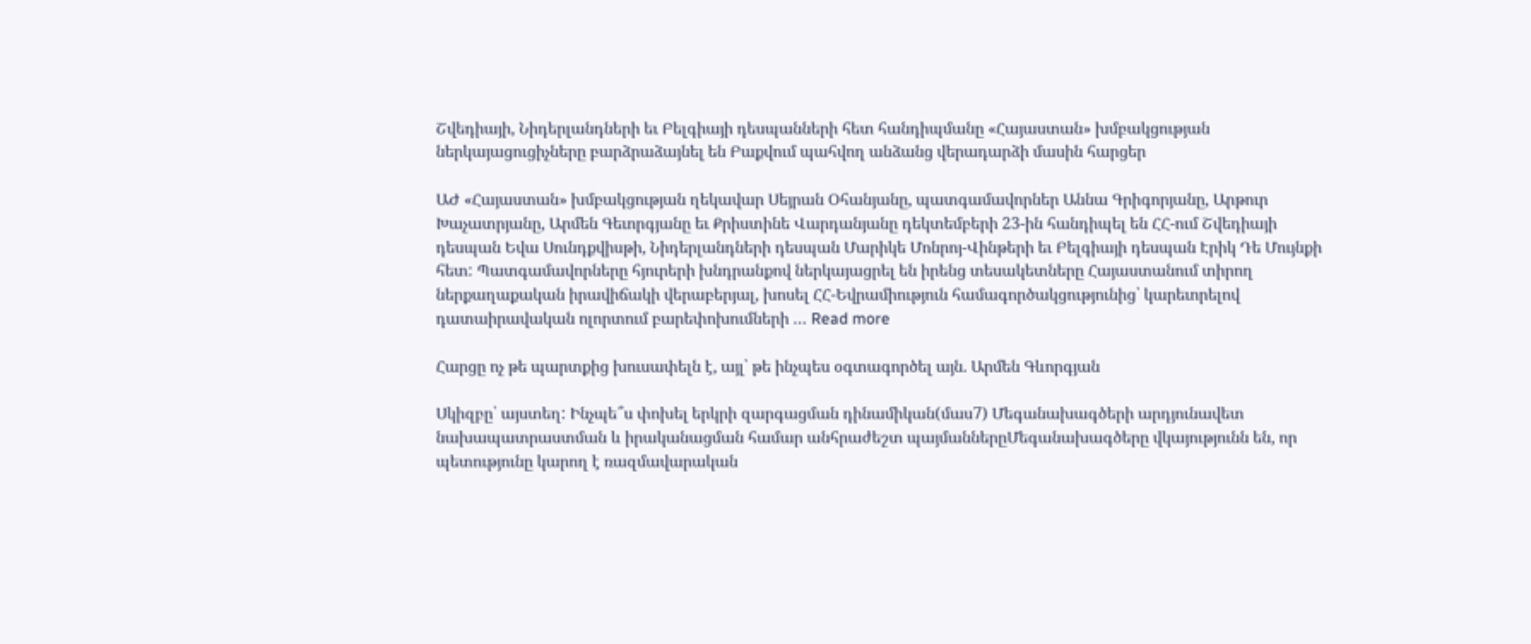Շվեդիայի, Նիդերլանդների եւ Բելգիայի դեսպանների հետ հանդիպմանը «Հայաստան» խմբակցության ներկայացուցիչները բարձրաձայնել են Բաքվում պահվող անձանց վերադարձի մասին հարցեր

ԱԺ «Հայաստան» խմբակցության ղեկավար Սեյրան Օհանյանը, պատգամավորներ Աննա Գրիգորյանը, Արթուր Խաչատրյանը, Արմեն Գեւորգյանը եւ Քրիստինե Վարդանյանը դեկտեմբերի 23-ին հանդիպել են ՀՀ-ում Շվեդիայի դեսպան Եվա Սունդքվիսթի, Նիդերլանդների դեսպան Մարիկե Մոնրոյ-Վինթերի եւ Բելգիայի դեսպան Էրիկ Դե Մույնքի հետ: Պատգամավորները հյուրերի խնդրանքով ներկայացրել են իրենց տեսակետները Հայաստանում տիրող ներքաղաքական իրավիճակի վերաբերյալ, խոսել ՀՀ-Եվրամիություն համագործակցությունից՝ կարեւորելով դատաիրավական ոլորտում բարեփոխումների … Read more

Հարցը ոչ թե պարտքից խուսափելն է, այլ՝ թե ինչպես օգտագործել այն. Արմեն Գևորգյան

Սկիզբը՝ այստեղ: Ինչպե՞ս փոխել երկրի զարգացման դինամիկան(մաս7) Մեգանախագծերի արդյունավետ նախապատրաստման և իրականացման համար անհրաժեշտ պայմաններըՄեգանախագծերը վկայությունն են, որ պետությունը կարող է ռազմավարական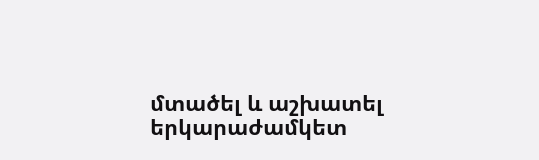մտածել և աշխատել երկարաժամկետ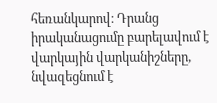հեռանկարով։ Դրանց իրականացումը բարելավում է վարկային վարկանիշները, նվազեցնում է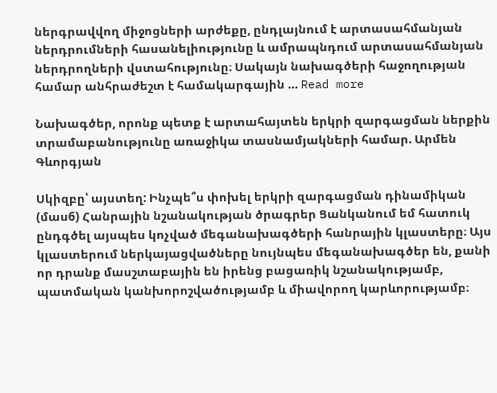ներգրավվող միջոցների արժեքը, ընդլայնում է արտասահմանյան ներդրումների հասանելիությունը և ամրապնդում արտասահմանյան ներդրողների վստահությունը։ Սակայն նախագծերի հաջողության համար անհրաժեշտ է համակարգային … Read more

Նախագծեր, որոնք պետք է արտահայտեն երկրի զարգացման ներքին տրամաբանությունը առաջիկա տասնամյակների համար. Արմեն Գևորգյան

Սկիզբը՝ այստեղ: Ինչպե՞ս փոխել երկրի զարգացման դինամիկան (մաս6) Հանրային նշանակության ծրագրեր Ցանկանում եմ հատուկ ընդգծել այսպես կոչված մեգանախագծերի հանրային կլաստերը։ Այս կլաստերում ներկայացվածները նույնպես մեգանախագծեր են, քանի որ դրանք մասշտաբային են իրենց բացառիկ նշանակությամբ, պատմական կանխորոշվածությամբ և միավորող կարևորությամբ։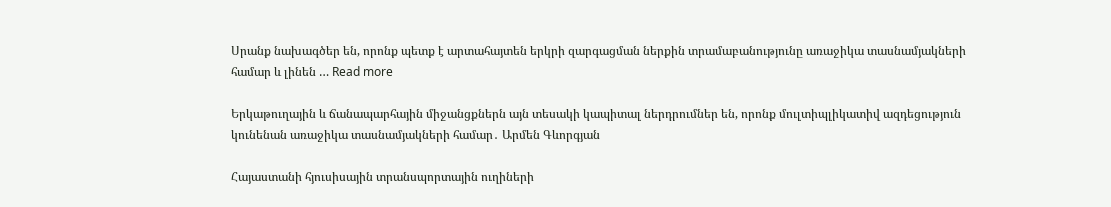Սրանք նախագծեր են, որոնք պետք է արտահայտեն երկրի զարգացման ներքին տրամաբանությունը առաջիկա տասնամյակների համար և լինեն … Read more

Երկաթուղային և ճանապարհային միջանցքներն այն տեսակի կապիտալ ներդրումներ են, որոնք մուլտիպլիկատիվ ազդեցություն կունենան առաջիկա տասնամյակների համար․ Արմեն Գևորգյան

Հայաստանի հյուսիսային տրանսպորտային ուղիների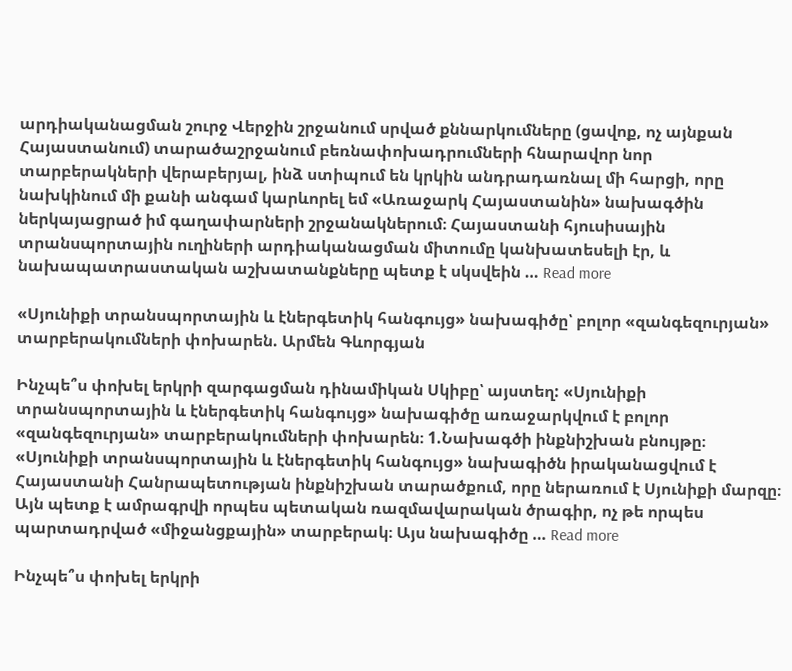արդիականացման շուրջ Վերջին շրջանում սրված քննարկումները (ցավոք, ոչ այնքան Հայաստանում) տարածաշրջանում բեռնափոխադրումների հնարավոր նոր տարբերակների վերաբերյալ, ինձ ստիպում են կրկին անդրադառնալ մի հարցի, որը նախկինում մի քանի անգամ կարևորել եմ «Առաջարկ Հայաստանին» նախագծին ներկայացրած իմ գաղափարների շրջանակներում։ Հայաստանի հյուսիսային տրանսպորտային ուղիների արդիականացման միտումը կանխատեսելի էր, և նախապատրաստական աշխատանքները պետք է սկսվեին … Read more

«Սյունիքի տրանսպորտային և էներգետիկ հանգույց» նախագիծը՝ բոլոր «զանգեզուրյան» տարբերակումների փոխարեն. Արմեն Գևորգյան

Ինչպե՞ս փոխել երկրի զարգացման դինամիկան Սկիբը՝ այստեղ: «Սյունիքի տրանսպորտային և էներգետիկ հանգույց» նախագիծը առաջարկվում է բոլոր «զանգեզուրյան» տարբերակումների փոխարեն։ 1.Նախագծի ինքնիշխան բնույթը։ «Սյունիքի տրանսպորտային և էներգետիկ հանգույց» նախագիծն իրականացվում է Հայաստանի Հանրապետության ինքնիշխան տարածքում, որը ներառում է Սյունիքի մարզը։ Այն պետք է ամրագրվի որպես պետական ռազմավարական ծրագիր, ոչ թե որպես պարտադրված «միջանցքային» տարբերակ։ Այս նախագիծը … Read more

Ինչպե՞ս փոխել երկրի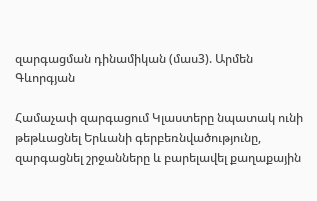զարգացման դինամիկան (մաս3). Արմեն Գևորգյան

Համաչափ զարգացում Կլաստերը նպատակ ունի թեթևացնել Երևանի գերբեռնվածությունը, զարգացնել շրջանները և բարելավել քաղաքային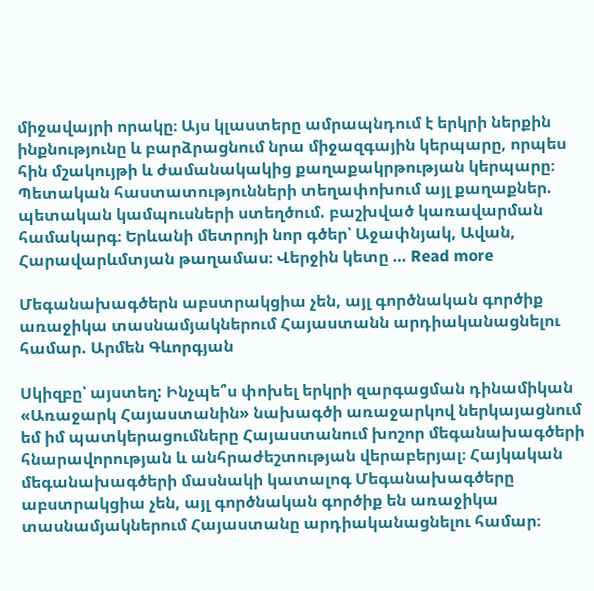միջավայրի որակը։ Այս կլաստերը ամրապնդում է երկրի ներքին ինքնությունը և բարձրացնում նրա միջազգային կերպարը, որպես հին մշակույթի և ժամանակակից քաղաքակրթության կերպարը։ Պետական հաստատությունների տեղափոխում այլ քաղաքներ. պետական կամպուսների ստեղծում. բաշխված կառավարման համակարգ։ Երևանի մետրոյի նոր գծեր՝ Աջափնյակ, Ավան, Հարավարևմտյան թաղամաս։ Վերջին կետը … Read more

Մեգանախագծերն աբստրակցիա չեն, այլ գործնական գործիք առաջիկա տասնամյակներում Հայաստանն արդիականացնելու համար. Արմեն Գևորգյան

Սկիզբը՝ այստեղ: Ինչպե՞ս փոխել երկրի զարգացման դինամիկան «Առաջարկ Հայաստանին» նախագծի առաջարկով ներկայացնում եմ իմ պատկերացումները Հայաստանում խոշոր մեգանախագծերի հնարավորության և անհրաժեշտության վերաբերյալ։ Հայկական մեգանախագծերի մասնակի կատալոգ Մեգանախագծերը աբստրակցիա չեն, այլ գործնական գործիք են առաջիկա տասնամյակներում Հայաստանը արդիականացնելու համար։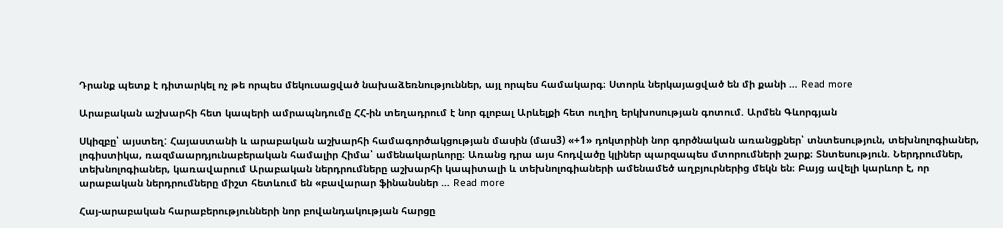Դրանք պետք է դիտարկել ոչ թե որպես մեկուսացված նախաձեռնություններ, այլ որպես համակարգ։ Ստորև ներկայացված են մի քանի … Read more

Արաբական աշխարհի հետ կապերի ամրապնդումը ՀՀ-ին տեղադրում է նոր գլոբալ Արևելքի հետ ուղիղ երկխոսության գոտում. Արմեն Գևորգյան

Սկիզբը՝ այստեղ: Հայաստանի և արաբական աշխարհի համագործակցության մասին (մաս3) «+1» դոկտրինի նոր գործնական առանցքներ՝ տնտեսություն, տեխնոլոգիաներ, լոգիստիկա, ռազմաարդյունաբերական համալիր Հիմա՝ ամենակարևորը։ Առանց դրա այս հոդվածը կլիներ պարզապես մտորումների շարք։ Տնտեսություն. Ներդրումներ, տեխնոլոգիաներ, կառավարում Արաբական ներդրումները աշխարհի կապիտալի և տեխնոլոգիաների ամենամեծ աղբյուրներից մեկն են։ Բայց ավելի կարևոր է, որ արաբական ներդրումները միշտ հետևում են «բավարար ֆինանսներ … Read more

Հայ-արաբական հարաբերությունների նոր բովանդակության հարցը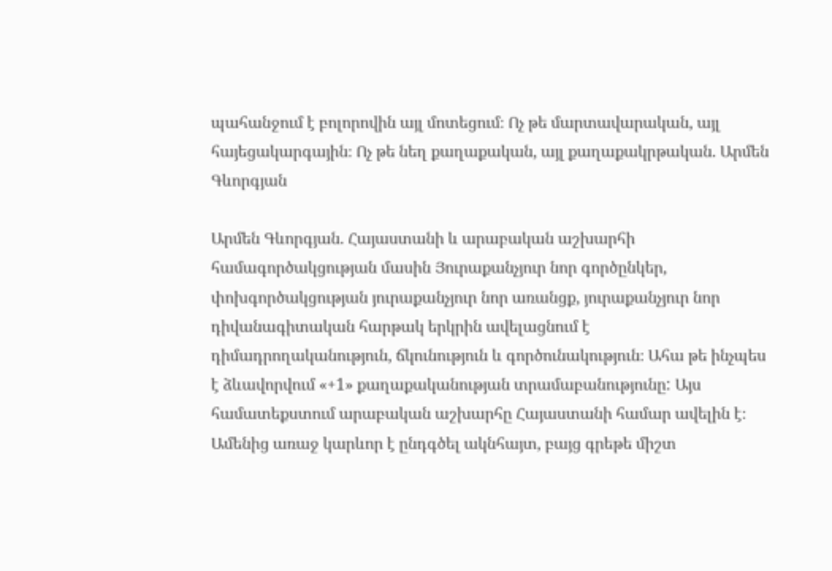պահանջում է բոլորովին այլ մոտեցում։ Ոչ թե մարտավարական, այլ հայեցակարգային։ Ոչ թե նեղ քաղաքական, այլ քաղաքակրթական. Արմեն Գևորգյան

Արմեն Գևորգյան. Հայաստանի և արաբական աշխարհի համագործակցության մասին Յուրաքանչյուր նոր գործընկեր, փոխգործակցության յուրաքանչյուր նոր առանցք, յուրաքանչյուր նոր դիվանագիտական հարթակ երկրին ավելացնում է դիմադրողականություն, ճկունություն և գործունակություն։ Ահա թե ինչպես է ձևավորվում «+1» քաղաքականության տրամաբանությունը: Այս համատեքստում արաբական աշխարհը Հայաստանի համար ավելին է։ Ամենից առաջ կարևոր է ընդգծել ակնհայտ, բայց գրեթե միշտ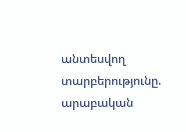անտեսվող տարբերությունը. արաբական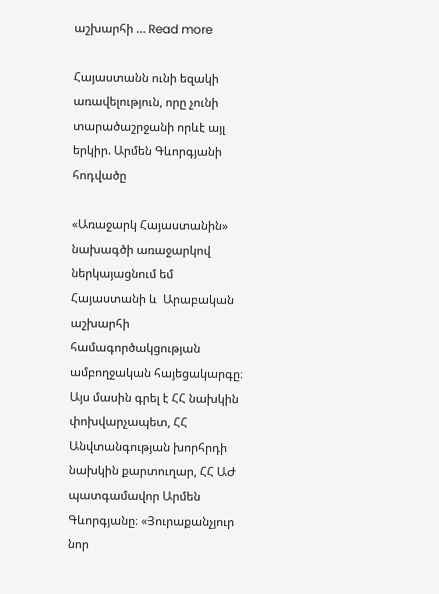աշխարհի … Read more

Հայաստանն ունի եզակի առավելություն, որը չունի տարածաշրջանի որևէ այլ երկիր. Արմեն Գևորգյանի հոդվածը

«Առաջարկ Հայաստանին» նախագծի առաջարկով ներկայացնում եմ  Հայաստանի և  Արաբական աշխարհի համագործակցության ամբողջական հայեցակարգը։ Այս մասին գրել է ՀՀ նախկին փոխվարչապետ, ՀՀ Անվտանգության խորհրդի նախկին քարտուղար, ՀՀ ԱԺ պատգամավոր Արմեն Գևորգյանը։ «Յուրաքանչյուր նոր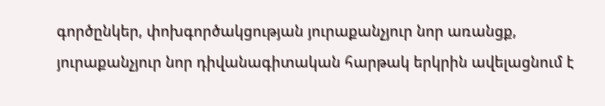գործընկեր, փոխգործակցության յուրաքանչյուր նոր առանցք, յուրաքանչյուր նոր դիվանագիտական հարթակ երկրին ավելացնում է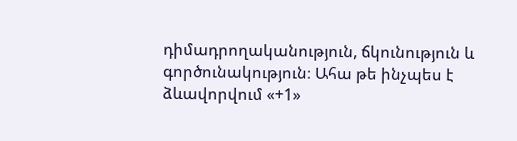դիմադրողականություն, ճկունություն և գործունակություն։ Ահա թե ինչպես է ձևավորվում «+1»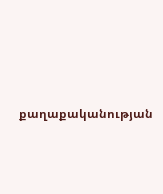քաղաքականության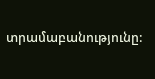տրամաբանությունը: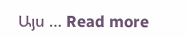Այս … Read more